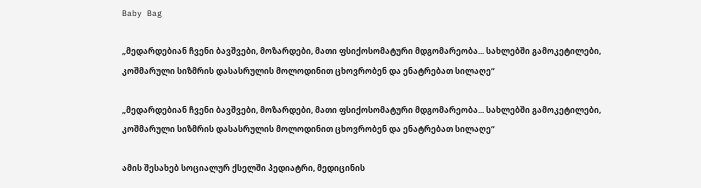Baby Bag

„მედარდებიან ჩვენი ბავშვები, მოზარდები, მათი ფსიქოსომატური მდგომარეობა... სახლებში გამოკეტილები, კოშმარული სიზმრის დასასრულის მოლოდინით ცხოვრობენ და ენატრებათ სილაღე“

„მედარდებიან ჩვენი ბავშვები, მოზარდები, მათი ფსიქოსომატური მდგომარეობა... სახლებში გამოკეტილები, კოშმარული სიზმრის დასასრულის მოლოდინით ცხოვრობენ და ენატრებათ სილაღე“

ამის შესახებ სოციალურ ქსელში პედიატრი, მედიცინის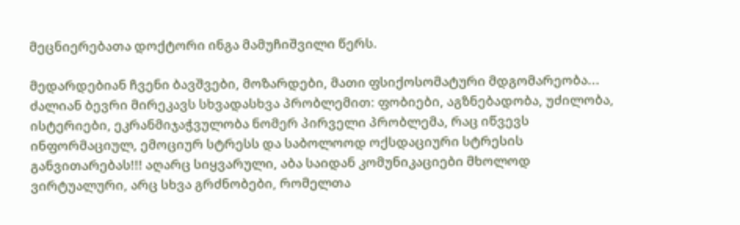მეცნიერებათა დოქტორი ინგა მამუჩიშვილი წერს.

მედარდებიან ჩვენი ბავშვები, მოზარდები, მათი ფსიქოსომატური მდგომარეობა... ძალიან ბევრი მირეკავს სხვადასხვა პრობლემით: ფობიები, აგზნებადობა, უძილობა, ისტერიები, ეკრანმიჯაჭვულობა ნომერ პირველი პრობლემა, რაც იწვევს ინფორმაციულ, ემოციურ სტრესს და საბოლოოდ ოქსდაციური სტრესის განვითარებას!!! აღარც სიყვარული, აბა საიდან კომუნიკაციები მხოლოდ ვირტუალური, არც სხვა გრძნობები, რომელთა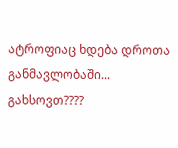ატროფიაც ხდება დროთა განმავლობაში... გახსოვთ????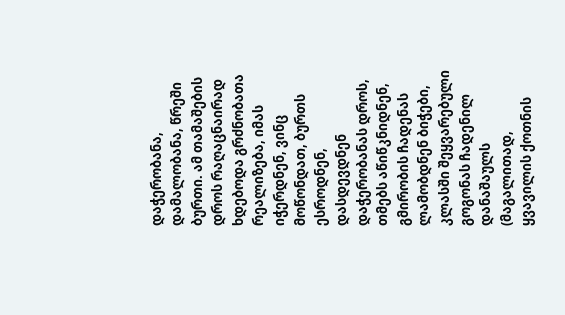დაჭერობანა, დამალობანა, წრეში ბურთი. ამ თამაშების დროს რაღაცნაირად ხდებოდა გრძნობათა რეალიზება, იმას იჭერდნენ, ვინც მოწონდათ, ბურთს ესროდნენ, დასდევდნენ დაჭერობანას დროს, თმებს აწიწკნიდნენ, გმირობის ჩადენას ლამობდნენ ბიჭები, კლასში შეყვარებული გოგონას ჩადენილ დანაშაულს (მაგალითად, ყვავილის ქოთნის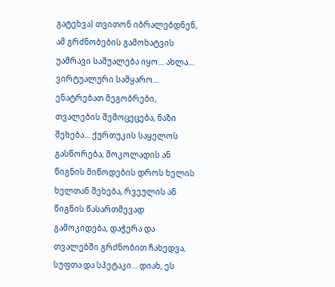გატეხვა) თვითონ იბრალებდნენ, ამ გრძნობების გამოხატვის უამრავი საშუალება იყო... ახლა... ვირტუალური სამყარო... ენატრებათ მეგობრები, თვალების შემოცეცება, ნაზი შეხება... ქურთუკის საყელოს გასწორება, შოკოლადის ან წიგნის მიწოდების დროს ხელის ხელთან შეხება, რვეულის ან წიგნის წასართმევად გამოკიდება, დაჭერა და თვალებში გრძნობით ჩახედვა, სუფთა და სპეტაკი... დიახ, ეს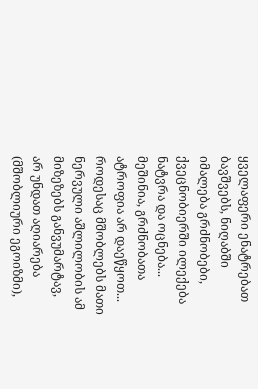ყველაფერი ენატრებათ ბავშვებს, ნიღაბში იმალება გრძნობები, ქვეცნობიერში ილექება ნატვრა და ოცნება... მეშინია, გრძნობათა ატროფია არ დაეწყოთ... როდესაც მშობლებს მათი ნერვული აშლილობის ამ მიზეზებს განვუმარტავ, არ უნდათ აღიარება (მშობლიური ეგოიზმი),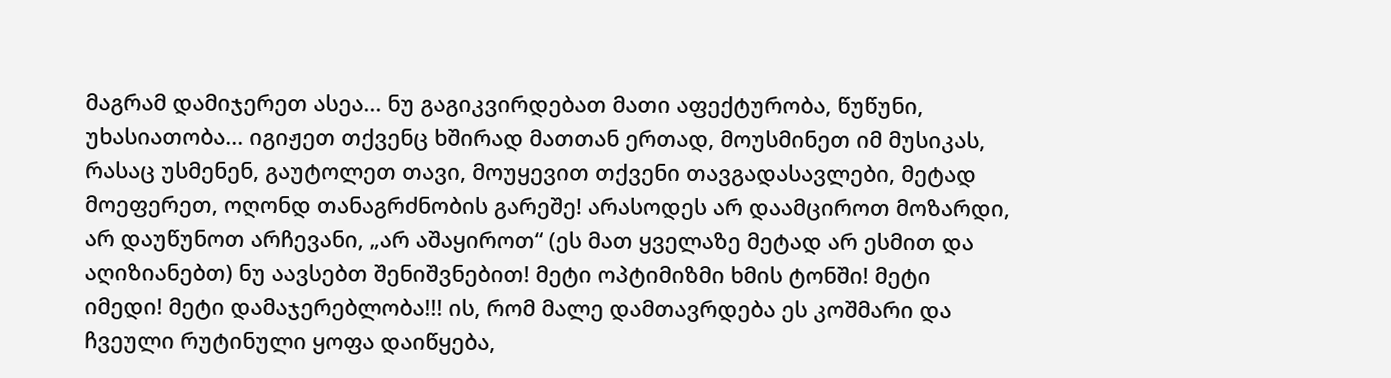მაგრამ დამიჯერეთ ასეა... ნუ გაგიკვირდებათ მათი აფექტურობა, წუწუნი, უხასიათობა... იგიჟეთ თქვენც ხშირად მათთან ერთად, მოუსმინეთ იმ მუსიკას, რასაც უსმენენ, გაუტოლეთ თავი, მოუყევით თქვენი თავგადასავლები, მეტად მოეფერეთ, ოღონდ თანაგრძნობის გარეშე! არასოდეს არ დაამციროთ მოზარდი, არ დაუწუნოთ არჩევანი, „არ აშაყიროთ“ (ეს მათ ყველაზე მეტად არ ესმით და აღიზიანებთ) ნუ აავსებთ შენიშვნებით! მეტი ოპტიმიზმი ხმის ტონში! მეტი იმედი! მეტი დამაჯერებლობა!!! ის, რომ მალე დამთავრდება ეს კოშმარი და ჩვეული რუტინული ყოფა დაიწყება,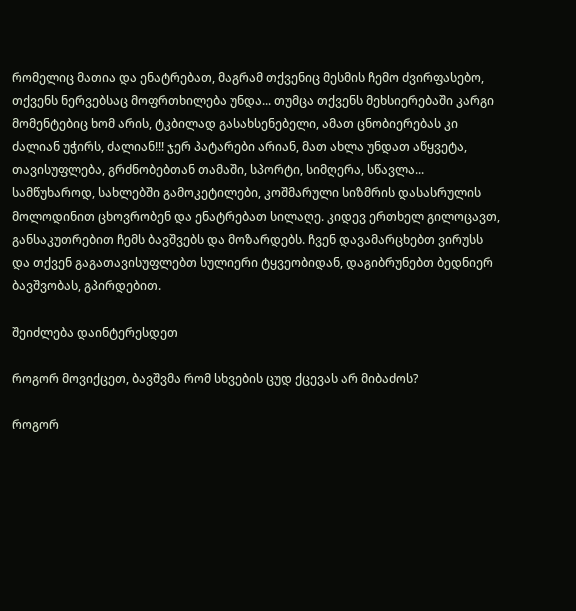რომელიც მათია და ენატრებათ, მაგრამ თქვენიც მესმის ჩემო ძვირფასებო, თქვენს ნერვებსაც მოფრთხილება უნდა... თუმცა თქვენს მეხსიერებაში კარგი მომენტებიც ხომ არის, ტკბილად გასახსენებელი, ამათ ცნობიერებას კი ძალიან უჭირს, ძალიან!!! ჯერ პატარები არიან, მათ ახლა უნდათ აწყვეტა, თავისუფლება, გრძნობებთან თამაში, სპორტი, სიმღერა, სწავლა... სამწუხაროდ, სახლებში გამოკეტილები, კოშმარული სიზმრის დასასრულის მოლოდინით ცხოვრობენ და ენატრებათ სილაღე. კიდევ ერთხელ გილოცავთ, განსაკუთრებით ჩემს ბავშვებს და მოზარდებს. ჩვენ დავამარცხებთ ვირუსს და თქვენ გაგათავისუფლებთ სულიერი ტყვეობიდან, დაგიბრუნებთ ბედნიერ ბავშვობას, გპირდებით.

შეიძლება დაინტერესდეთ

როგორ მოვიქცეთ, ბავშვმა რომ სხვების ცუდ ქცევას არ მიბაძოს?

როგორ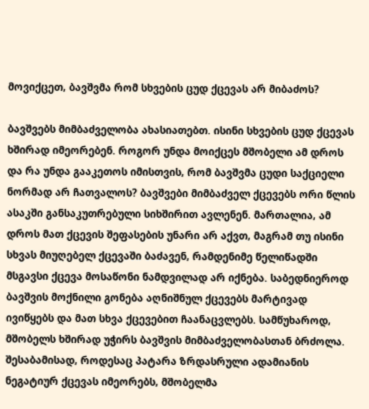მოვიქცეთ, ბავშვმა რომ სხვების ცუდ ქცევას არ მიბაძოს?

ბავშვებს მიმბაძველობა ახასიათებთ. ისინი სხვების ცუდ ქცევას ხშირად იმეორებენ. როგორ უნდა მოიქცეს მშობელი ამ დროს და რა უნდა გააკეთოს იმისთვის, რომ ბავშვმა ცუდი საქციელი ნორმად არ ჩათვალოს? ბავშვები მიმბაძველ ქცევებს ორი წლის ასაკში განსაკუთრებული სიხშირით ავლენენ. მართალია, ამ დროს მათ ქცევის შეფასების უნარი არ აქვთ, მაგრამ თუ ისინი სხვას მიუღებელ ქცევაში ბაძავენ, რამდენიმე წელიწადში მსგავსი ქცევა მოსაწონი ნამდვილად არ იქნება. საბედნიეროდ ბავშვის მოქნილი გონება აღნიშნულ ქცევებს მარტივად ივიწყებს და მათ სხვა ქცევებით ჩაანაცვლებს. სამწუხაროდ, მშობელს ხშირად უჭირს ბავშვის მიმბაძველობასთან ბრძოლა. შესაბამისად, როდესაც პატარა ზრდასრული ადამიანის ნეგატიურ ქცევას იმეორებს, მშობელმა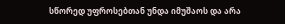სწორედ უფროსებთან უნდა იმუშაოს და არა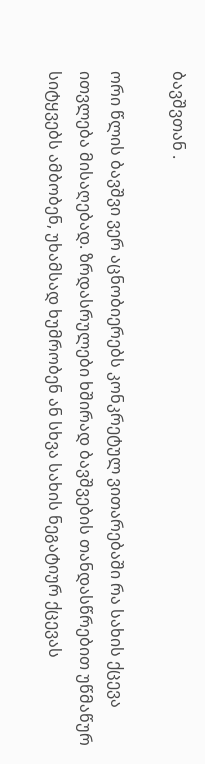ბავშვთან .

ორი წლის ბავშვი ვერ აცნობიერებს კონკრეტულ ვითარებაში რა სახის ქცევა ითვლება მისაღებად. ზრდასრულები ხშირად ბავშვების თანდასწრებით უწმაწურ სიტყვებს ამბობენ, უხამსად ხუმრობენ ან სხვა სახის ნეგატიურ ქცევას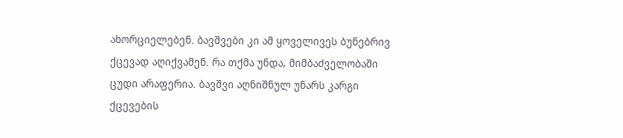ახორციელებენ. ბავშვები კი ამ ყოველივეს ბუნებრივ ქცევად აღიქვამენ. რა თქმა უნდა, მიმბაძველობაში ცუდი არაფერია. ბავშვი აღნიშნულ უნარს კარგი ქცევების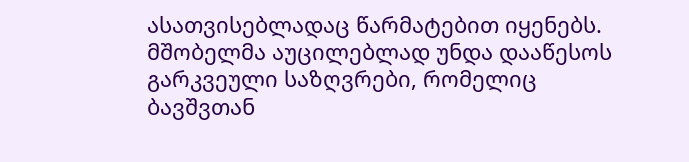ასათვისებლადაც წარმატებით იყენებს. მშობელმა აუცილებლად უნდა დააწესოს გარკვეული საზღვრები, რომელიც ბავშვთან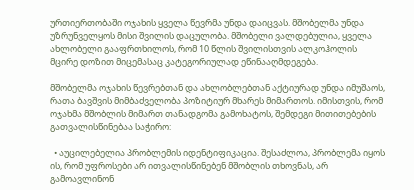ურთიერთობაში ოჯახის ყველა წევრმა უნდა დაიცვას. მშობელმა უნდა უზრუნველყოს მისი შვილის დაცულობა. მშობელი ვალდებულია, ყველა ახლობელი გააფრთხილოს, რომ 10 წლის შვილისთვის ალკოჰოლის მცირე დოზით მიცემასაც კატეგორიულად ეწინააღმდეგება.

მშობელმა ოჯახის წევრებთან და ახლობლებთან აქტიურად უნდა იმუშაოს, რათა ბავშვის მიმბაძველობა პოზიტიურ მხარეს მიმართოს. იმისთვის, რომ ოჯახმა მშობლის მიმართ თანადგომა გამოხატოს, შემდეგი მითითებების გათვალისწინებაა საჭირო:

  • აუცილებელია პრობლემის იდენტიფიკაცია. შესაძლოა, პრობლემა იყოს ის, რომ უფროსები არ ითვალისწინებენ მშობლის თხოვნას, არ გამოავლინონ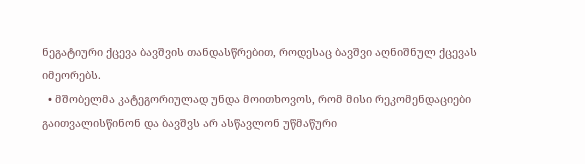ნეგატიური ქცევა ბავშვის თანდასწრებით, როდესაც ბავშვი აღნიშნულ ქცევას იმეორებს.
  • მშობელმა კატეგორიულად უნდა მოითხოვოს, რომ მისი რეკომენდაციები გაითვალისწინონ და ბავშვს არ ასწავლონ უწმაწური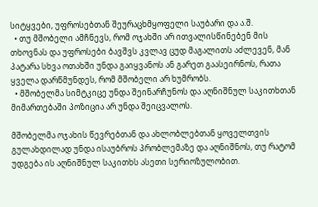სიტყვები, უფროსებთან შეურაცხმყოფელი საუბარი და ა.შ.
  • თუ მშობელი ამჩნევს, რომ ოჯახში არ ითვალისწინებენ მის თხოვნას და უფროსები ბავშვს კვლავ ცუდ მაგალითს აძლევენ, მან პატარა სხვა ოთახში უნდა გაიყვანოს ან გარეთ გაასეირნოს, რათა ყველა დარწმუნდეს, რომ მშობელი არ ხუმრობს.
  • მშობელმა სიმტკიცე უნდა შეინარჩუნოს და აღნიშნულ საკითხთან მიმართებაში პოზიცია არ უნდა შეიცვალოს.

მშობელმა ოჯახის წევრებთან და ახლობლებთან ყოველთვის გულახდილად უნდა ისაუბროს პრობლემაზე და აღნიშნოს, თუ რატომ უდგება ის აღნიშნულ საკითხს ასეთი სერიოზულობით.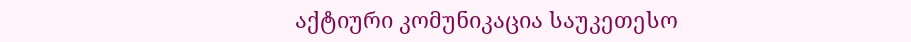აქტიური კომუნიკაცია საუკეთესო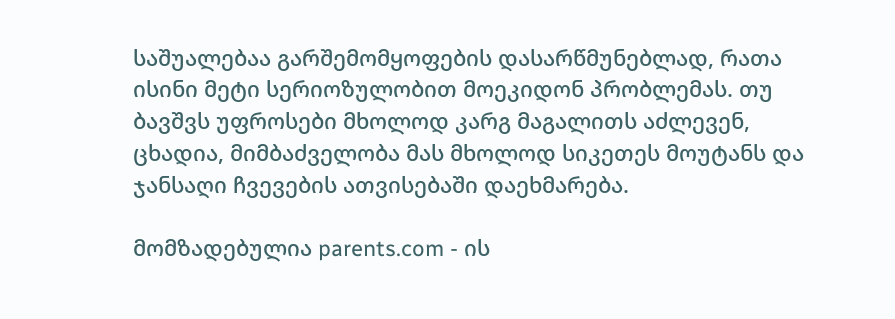საშუალებაა გარშემომყოფების დასარწმუნებლად, რათა ისინი მეტი სერიოზულობით მოეკიდონ პრობლემას. თუ ბავშვს უფროსები მხოლოდ კარგ მაგალითს აძლევენ, ცხადია, მიმბაძველობა მას მხოლოდ სიკეთეს მოუტანს და ჯანსაღი ჩვევების ათვისებაში დაეხმარება.

მომზადებულია parents.com - ის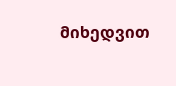მიხედვით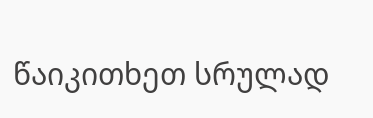წაიკითხეთ სრულად